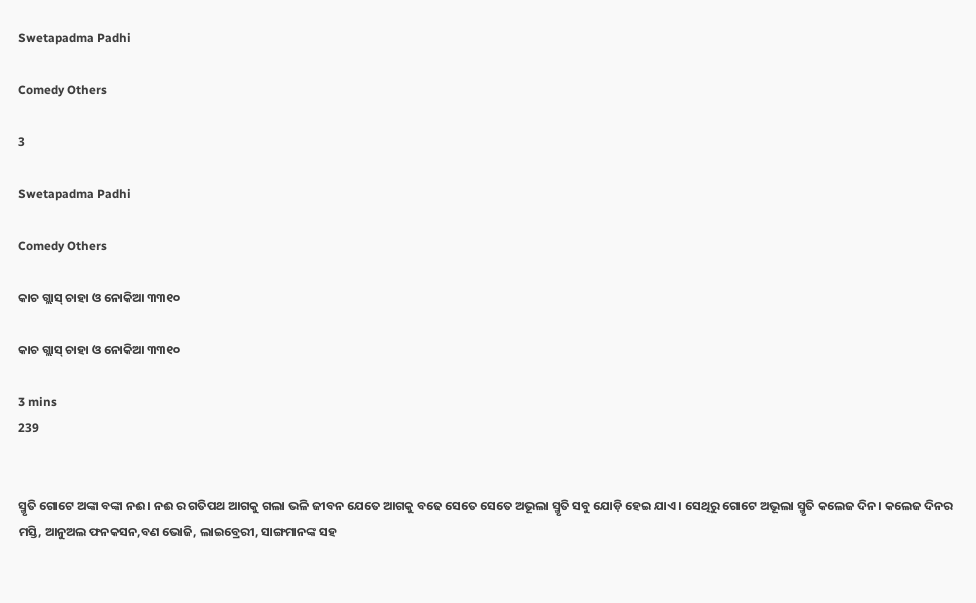Swetapadma Padhi

Comedy Others

3

Swetapadma Padhi

Comedy Others

କାଚ ଗ୍ଲାସ୍ ଚାହା ଓ ନୋକିଆ ୩୩୧୦

କାଚ ଗ୍ଲାସ୍ ଚାହା ଓ ନୋକିଆ ୩୩୧୦

3 mins
239


ସ୍ମୃତି ଗୋଟେ ଅଙ୍କା ବଙ୍କା ନଈ। ନଈ ର ଗତିପଥ ଆଗକୁ ଗଲା ଭଳି ଜୀବନ ଯେତେ ଆଗକୁ ବଢେ ସେତେ ସେତେ ଅଭୂଲା ସ୍ମୃତି ସବୁ ଯୋଡ଼ି ହେଇ ଯାଏ। ସେଥିରୁ ଗୋଟେ ଅଭୂଲା ସ୍ମୃତି କଲେଜ ଦିନ। କଲେଜ ଦିନର ମସ୍ତି, ଆନୁଅଲ ଫନକସନ,ବଣ ଭୋଜି, ଲାଇବ୍ରେରୀ, ସାଙ୍ଗମାନଙ୍କ ସହ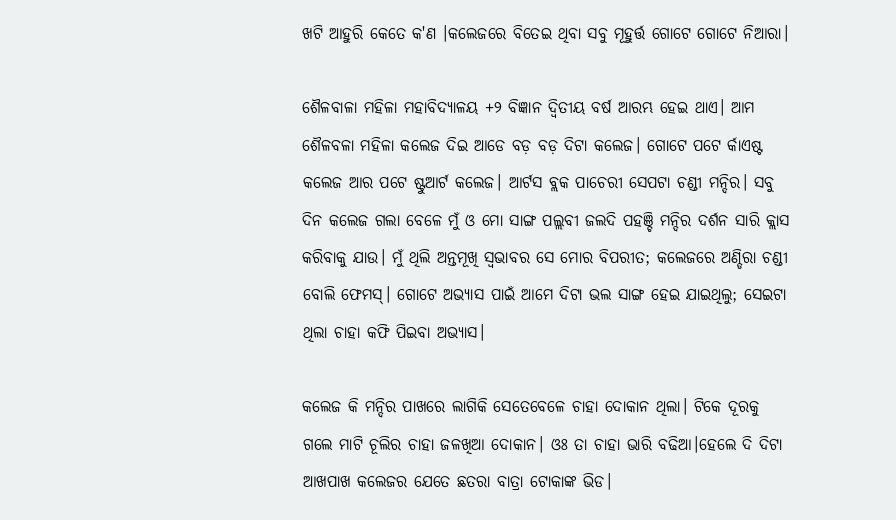ଖଟି ଆହୁରି କେତେ କ'ଣ ।କଲେଜରେ ବିତେଇ ଥିବା ସବୁ ମୂହୁର୍ତ୍ତ ଗୋଟେ ଗୋଟେ ନିଆରା।

ଶୈଳବାଳା ମହିଳା ମହାବିଦ୍ୟାଳୟ +୨ ବିଜ୍ଞାନ ଦ୍ବିତୀୟ ବର୍ଷ ଆରମ୍ଭ ହେଇ ଥାଏ। ଆମ ଶୈଳବଳା ମହିଳା କଲେଜ ଦିଇ ଆଡେ ବଡ଼ ବଡ଼ ଦିଟା କଲେଜ। ଗୋଟେ ପଟେ ର୍କାଏଷ୍ଟ କଲେଜ ଆର ପଟେ ଷ୍ଟୁଆର୍ଟ କଲେଜ। ଆର୍ଟସ ବ୍ଲକ ପାଚେରୀ ସେପଟା ଚଣ୍ଡୀ ମନ୍ଦିର। ସବୁ ଦିନ କଲେଜ ଗଲା ବେଳେ ମୁଁ ଓ ମୋ ସାଙ୍ଗ ପଲ୍ଲବୀ ଜଲଦି ପହଞ୍ଚି ମନ୍ଦିର ଦର୍ଶନ ସାରି କ୍ଲାସ କରିବାକୁ ଯାଉ। ମୁଁ ଥିଲି ଅନ୍ତମୂଖି ସ୍ୱଭାବର ସେ ମୋର ବିପରୀତ; କଲେଜରେ ଅଣ୍ଡିରା ଚଣ୍ଡୀ ବୋଲି ଫେମସ୍। ଗୋଟେ ଅଭ୍ୟାସ ପାଇଁ ଆମେ ଦିଟା ଭଲ ସାଙ୍ଗ ହେଇ ଯାଇଥିଲୁ; ସେଇଟା ଥିଲା ଚାହା କଫି ପିଇବା ଅଭ୍ୟାସ।

କଲେଜ କି ମନ୍ଦିର ପାଖରେ ଲାଗିକି ସେତେବେଳେ ଚାହା ଦୋକାନ ଥିଲା। ଟିକେ ଦୂରକୁ ଗଲେ ମାଟି ଚୂଲିର ଚାହା ଜଳଖିଆ ଦୋକାନ। ଓଃ ତା ଚାହା ଭାରି ବଢିଆ।ହେଲେ ଦି ଦିଟା ଆଖପାଖ କଲେଜର ଯେତେ ଛତରା ବାତ୍ରା ଟୋକାଙ୍କ ଭିଡ।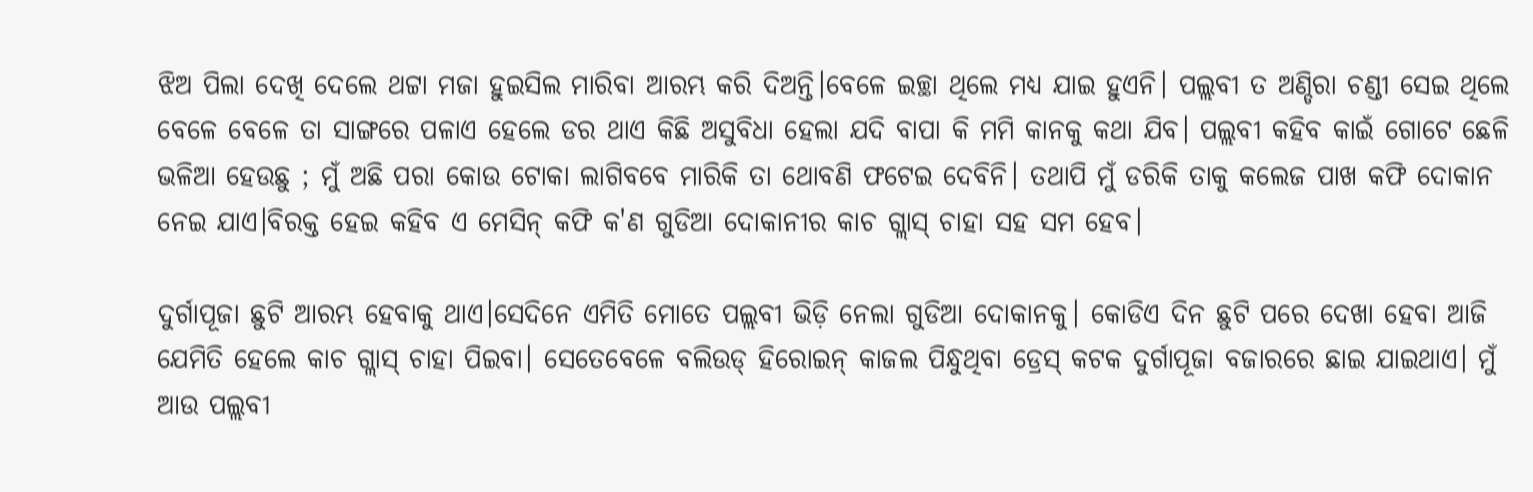ଝିଅ ପିଲା ଦେଖି ଦେଲେ ଥଟ୍ଟା ମଜା ହୁଇସିଲ ମାରିବା ଆରମ୍ଭ କରି ଦିଅନ୍ତି।ବେଳେ ଇଚ୍ଛା ଥିଲେ ମଧ୍ୟ ଯାଇ ହୁଏନି। ପଲ୍ଲବୀ ତ ଅଣ୍ଡିରା ଚଣ୍ଡୀ ସେଇ ଥିଲେ ବେଳେ ବେଳେ ତା ସାଙ୍ଗରେ ପଳାଏ ହେଲେ ଡର ଥାଏ କିଛି ଅସୁବିଧା ହେଲା ଯଦି ବାପା କି ମମି କାନକୁ କଥା ଯିବ। ପଲ୍ଲବୀ କହିବ କାଇଁ ଗୋଟେ ଛେଳି ଭଳିଆ ହେଉଛୁ ; ମୁଁ ଅଛି ପରା କୋଉ ଟୋକା ଲାଗିବବେ ମାରିକି ତା ଥୋବଣି ଫଟେଇ ଦେବିନି। ତଥାପି ମୁଁ ଡରିକି ତାକୁ କଲେଜ ପାଖ କଫି ଦୋକାନ ନେଇ ଯାଏ।ବିରକ୍ତ ହେଇ କହିବ ଏ ମେସିନ୍ କଫି କ'ଣ ଗୁଡିଆ ଦୋକାନୀର କାଚ ଗ୍ଲାସ୍ ଚାହା ସହ ସମ ହେବ।

ଦୁର୍ଗାପୂଜା ଛୁଟି ଆରମ୍ଭ ହେବାକୁ ଥାଏ।ସେଦିନେ ଏମିତି ମୋତେ ପଲ୍ଲବୀ ଭିଡ଼ି ନେଲା ଗୁଡିଆ ଦୋକାନକୁ। କୋଡିଏ ଦିନ ଛୁଟି ପରେ ଦେଖା ହେବା ଆଜି ଯେମିତି ହେଲେ କାଚ ଗ୍ଲାସ୍ ଚାହା ପିଇବା। ସେତେବେଳେ ବଲିଉଡ୍ ହିରୋଇନ୍ କାଜଲ ପିନ୍ଧୁଥିବା ଡ୍ରେସ୍ କଟକ ଦୁର୍ଗାପୂଜା ବଜାରରେ ଛାଇ ଯାଇଥାଏ। ମୁଁ ଆଉ ପଲ୍ଲବୀ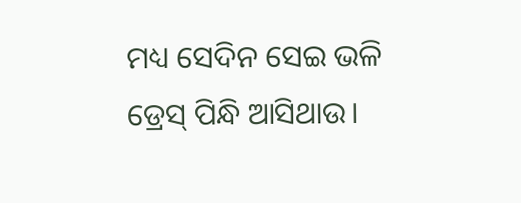ମଧ୍ୟ ସେଦିନ ସେଇ ଭଳି ଡ୍ରେସ୍ ପିନ୍ଧି ଆସିଥାଉ।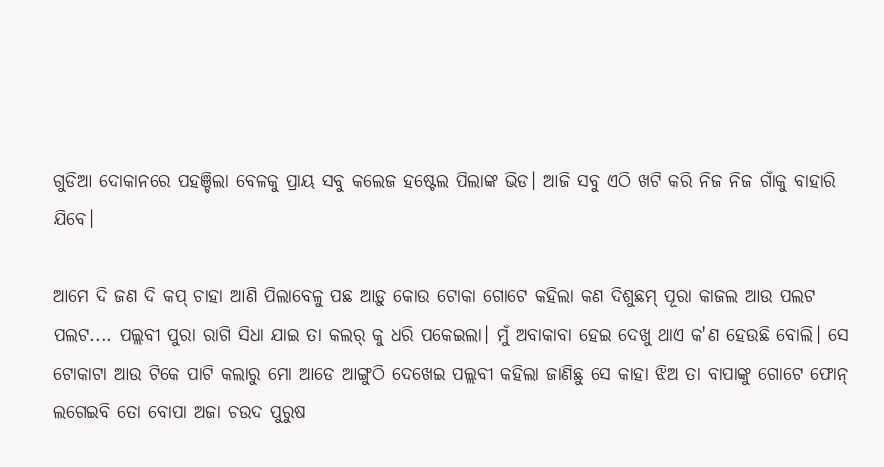ଗୁଡିଆ ଦୋକାନରେ ପହଞ୍ଚିଲା ବେଳକୁ ପ୍ରାୟ ସବୁ କଲେଜ ହଷ୍ଟେଲ ପିଲାଙ୍କ ଭିଡ। ଆଜି ସବୁ ଏଠି ଖଟି କରି ନିଜ ନିଜ ଗାଁକୁ ବାହାରି ଯିବେ।

ଆମେ ଦି ଜଣ ଦି କପ୍ ଚାହା ଆଣି ପିଲାବେଳୁ ପଛ ଆଡ଼ୁ କୋଉ ଟୋକା ଗୋଟେ କହିଲା କଣ ଦିଶୁଛମ୍ ପୂରା କାଜଲ ଆଉ ପଲଟ ପଲଟ.... ପଲ୍ଲବୀ ପୁରା ରାଗି ସିଧା ଯାଇ ତା କଲର୍ କୁ ଧରି ପକେଇଲା। ମୁଁ ଅବାକାବା ହେଇ ଦେଖୁ ଥାଏ କ'ଣ ହେଉଛି ବୋଲି। ସେ ଟୋକାଟା ଆଉ ଟିକେ ପାଟି କଲାରୁ ମୋ ଆଡେ ଆଙ୍ଗୁଠି ଦେଖେଇ ପଲ୍ଲବୀ କହିଲା ଜାଣିଛୁ ସେ କାହା ଝିଅ ତା ବାପାଙ୍କୁ ଗୋଟେ ଫୋନ୍ ଲଗେଇବି ତୋ ବୋପା ଅଜା ଚଉଦ ପୁରୁଷ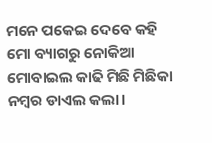ମନେ ପକେଇ ଦେବେ କହି ମୋ ବ୍ୟାଗରୁ ନୋକିଆ ମୋବାଇଲ କାଢି ମିଛି ‌ମିଛିକା ନମ୍ବର ଡାଏଲ କଲା।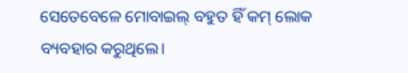ସେତେବେଳେ ମୋବାଇଲ୍ ବହୁତ ହିଁ କମ୍ ଲୋକ ବ୍ୟବହାର କରୁଥିଲେ।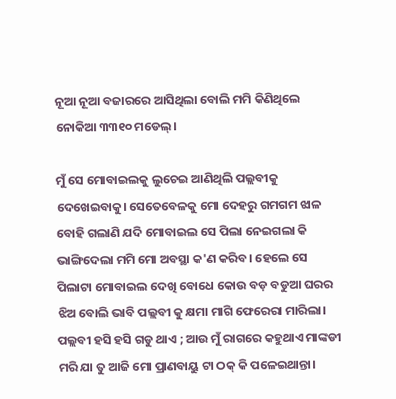ନୂଆ ନୂଆ ବଜାରରେ ଆସିଥିଲା ବୋଲି ମମି କିଣିଥିଲେ ନୋକିଆ ୩୩୧୦ ମଡେଲ୍।

ମୁଁ ସେ ମୋବାଇଲକୁ ଲୁଚେଇ ଆଣିଥିଲି ପଲ୍ଲବୀକୁ ଦେଖେଇବାକୁ। ସେତେବେଳକୁ ମୋ ଦେହରୁ ଗମଗମ ଝାଳ ବୋହି ଗଲାଣି ଯଦି ମୋବାଇଲ ସେ ପିଲା ନେଇଗଲା କି ଭାଙ୍ଗିଦେଲା ମମି ମୋ ଅବସ୍ଥା କ'ଣ କରିବ। ହେଲେ ସେ ପିଲାଟା ମୋବାଇଲ ଦେଖି ବୋଧେ କୋଉ ବଡ଼ ବଡୁଆ ଘରର ଝିଅ ବୋଲି ଭାବି ପଲ୍ଲବୀ କୁ କ୍ଷମା ମାଗି ଫେରେରା ମାରିଲା। ପଲ୍ଲବୀ ହସି ହସି ଗଡୁ ଥାଏ ; ଆଉ ମୁଁ ରାଗରେ କହୁଥାଏ ମାଙ୍କଡୀ ମରି ଯା ତୁ ‌ଆଜି ମୋ ପ୍ରାଣବାୟୁ ଟା ଠକ୍ କି ପଳେଇଥାନ୍ତା।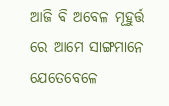ଆଜି ବି ଅବେଳ ମୂହୁର୍ତ୍ତ ରେ ଆମେ ସାଙ୍ଗମାନେ ଯେତେବେଳେ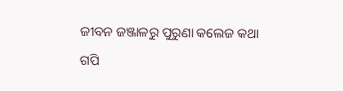ଜୀବନ ଜଞ୍ଜାଳରୁ ପୁରୁଣା କଲେଜ କଥା ଗପି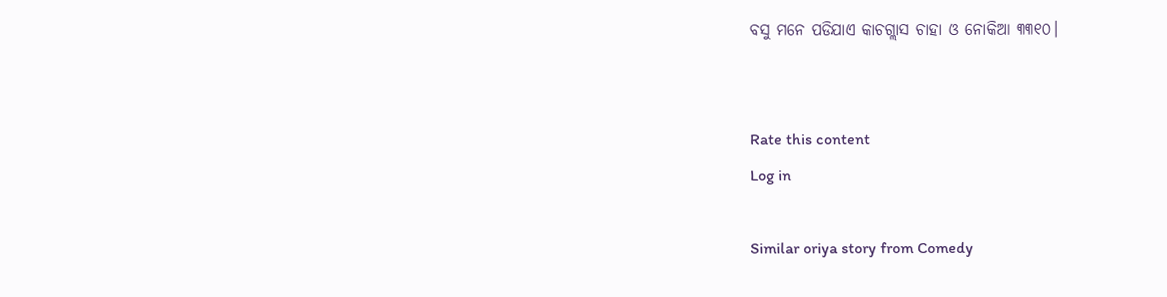ବସୁ ମନେ ପଡିଯାଏ କାଚଗ୍ଲାସ ଚାହା ଓ ନୋକିଆ ୩୩୧୦।


Rate this content
Log in

Similar oriya story from Comedy